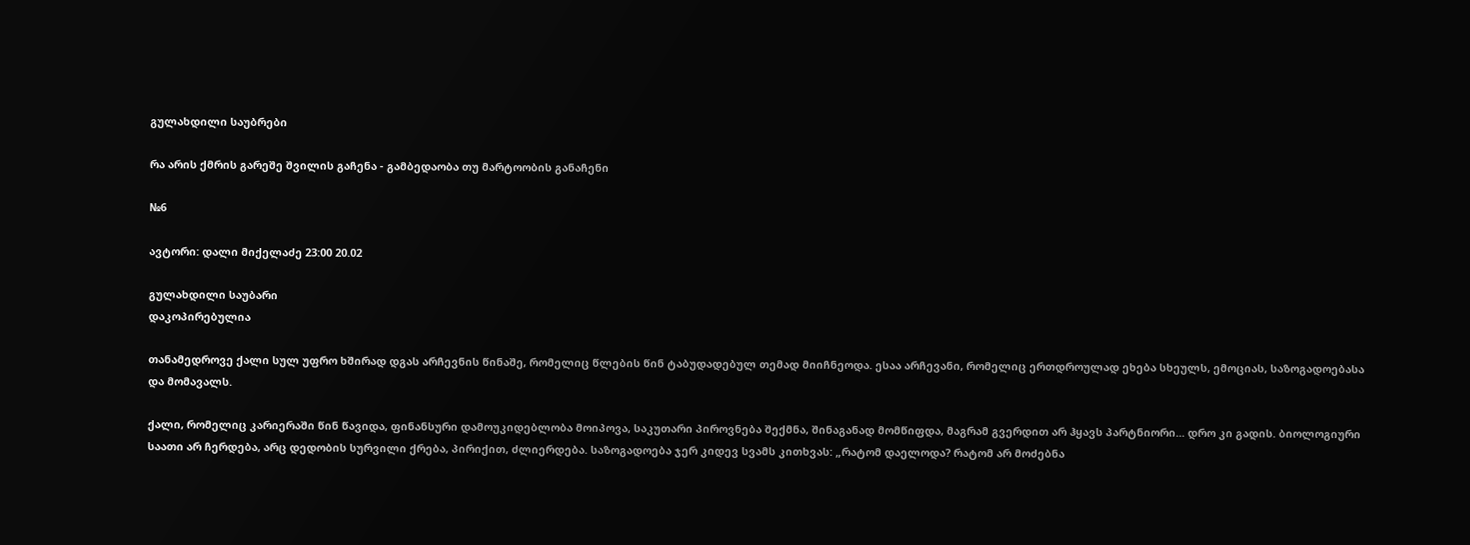გულახდილი საუბრები

რა არის ქმრის გარეშე შვილის გაჩენა - გამბედაობა თუ მარტოობის განაჩენი

№6

ავტორი: დალი მიქელაძე 23:00 20.02

გულახდილი საუბარი
დაკოპირებულია

თანამედროვე ქალი სულ უფრო ხშირად დგას არჩევნის წინაშე, რომელიც წლების წინ ტაბუდადებულ თემად მიიჩნეოდა. ესაა არჩევანი, რომელიც ერთდროულად ეხება სხეულს, ემოციას, საზოგადოებასა და მომავალს.

ქალი, რომელიც კარიერაში წინ წავიდა, ფინანსური დამოუკიდებლობა მოიპოვა, საკუთარი პიროვნება შექმნა, შინაგანად მომწიფდა, მაგრამ გვერდით არ ჰყავს პარტნიორი... დრო კი გადის. ბიოლოგიური საათი არ ჩერდება, არც დედობის სურვილი ქრება, პირიქით, ძლიერდება. საზოგადოება ჯერ კიდევ სვამს კითხვას: „რატომ დაელოდა? რატომ არ მოძებნა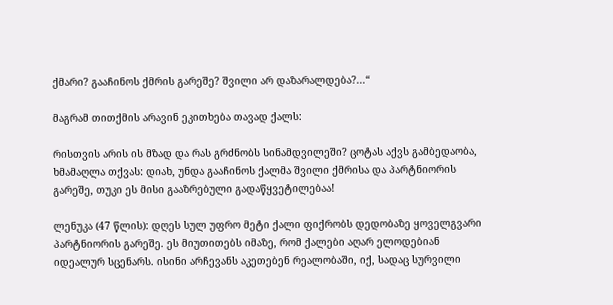ქმარი? გააჩინოს ქმრის გარეშე? შვილი არ დაზარალდება?...“

მაგრამ თითქმის არავინ ეკითხება თავად ქალს:

რისთვის არის ის მზად და რას გრძნობს სინამდვილეში? ცოტას აქვს გამბედაობა, ხმამაღლა თქვას: დიახ, უნდა გააჩინოს ქალმა შვილი ქმრისა და პარტნიორის გარეშე, თუკი ეს მისი გააზრებული გადაწყვეტილებაა!

ლენუკა (47 წლის): დღეს სულ უფრო მეტი ქალი ფიქრობს დედობაზე ყოველგვარი პარტნიორის გარეშე. ეს მიუთითებს იმაზე, რომ ქალები აღარ ელოდებიან იდეალურ სცენარს. ისინი არჩევანს აკეთებენ რეალობაში, იქ, სადაც სურვილი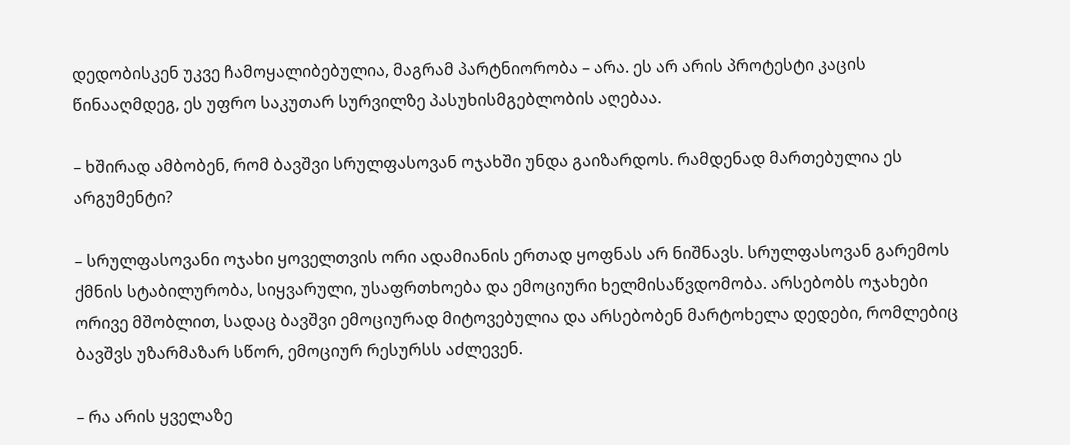დედობისკენ უკვე ჩამოყალიბებულია, მაგრამ პარტნიორობა – არა. ეს არ არის პროტესტი კაცის წინააღმდეგ, ეს უფრო საკუთარ სურვილზე პასუხისმგებლობის აღებაა.

– ხშირად ამბობენ, რომ ბავშვი სრულფასოვან ოჯახში უნდა გაიზარდოს. რამდენად მართებულია ეს არგუმენტი?

– სრულფასოვანი ოჯახი ყოველთვის ორი ადამიანის ერთად ყოფნას არ ნიშნავს. სრულფასოვან გარემოს ქმნის სტაბილურობა, სიყვარული, უსაფრთხოება და ემოციური ხელმისაწვდომობა. არსებობს ოჯახები ორივე მშობლით, სადაც ბავშვი ემოციურად მიტოვებულია და არსებობენ მარტოხელა დედები, რომლებიც ბავშვს უზარმაზარ სწორ, ემოციურ რესურსს აძლევენ.

– რა არის ყველაზე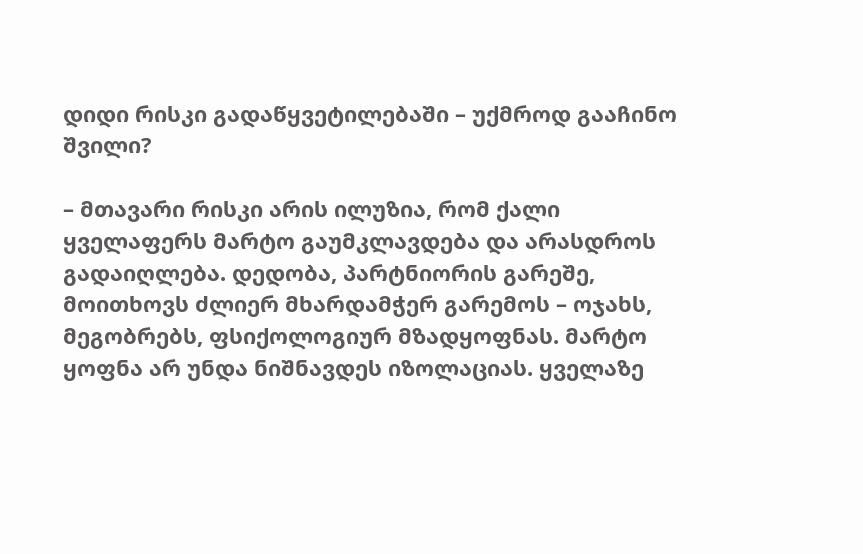დიდი რისკი გადაწყვეტილებაში – უქმროდ გააჩინო შვილი?

– მთავარი რისკი არის ილუზია, რომ ქალი ყველაფერს მარტო გაუმკლავდება და არასდროს გადაიღლება. დედობა, პარტნიორის გარეშე, მოითხოვს ძლიერ მხარდამჭერ გარემოს – ოჯახს, მეგობრებს, ფსიქოლოგიურ მზადყოფნას. მარტო ყოფნა არ უნდა ნიშნავდეს იზოლაციას. ყველაზე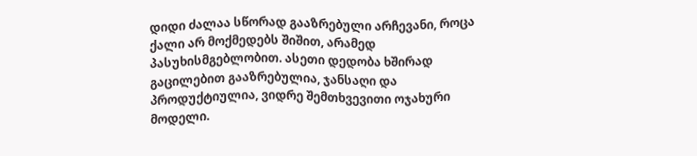დიდი ძალაა სწორად გააზრებული არჩევანი, როცა ქალი არ მოქმედებს შიშით, არამედ პასუხისმგებლობით. ასეთი დედობა ხშირად გაცილებით გააზრებულია, ჯანსაღი და პროდუქტიულია, ვიდრე შემთხვევითი ოჯახური მოდელი.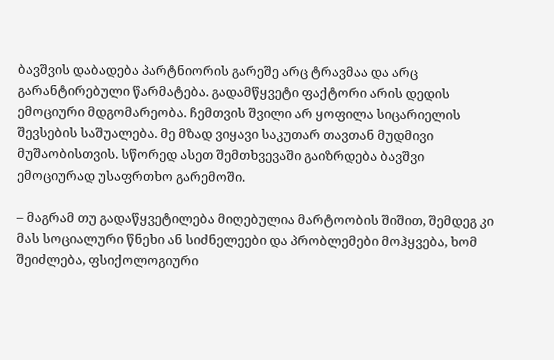ბავშვის დაბადება პარტნიორის გარეშე არც ტრავმაა და არც გარანტირებული წარმატება. გადამწყვეტი ფაქტორი არის დედის ემოციური მდგომარეობა. ჩემთვის შვილი არ ყოფილა სიცარიელის შევსების საშუალება. მე მზად ვიყავი საკუთარ თავთან მუდმივი მუშაობისთვის. სწორედ ასეთ შემთხვევაში გაიზრდება ბავშვი ემოციურად უსაფრთხო გარემოში.

– მაგრამ თუ გადაწყვეტილება მიღებულია მარტოობის შიშით, შემდეგ კი მას სოციალური წნეხი ან სიძნელეები და პრობლემები მოჰყვება, ხომ შეიძლება, ფსიქოლოგიური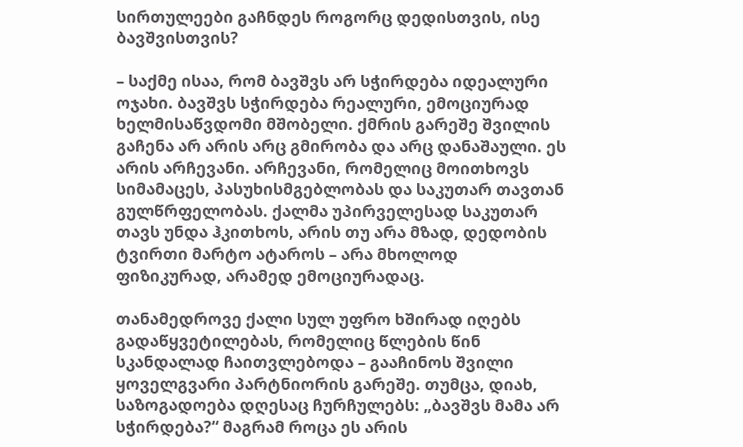სირთულეები გაჩნდეს როგორც დედისთვის, ისე ბავშვისთვის?

– საქმე ისაა, რომ ბავშვს არ სჭირდება იდეალური ოჯახი. ბავშვს სჭირდება რეალური, ემოციურად ხელმისაწვდომი მშობელი. ქმრის გარეშე შვილის გაჩენა არ არის არც გმირობა და არც დანაშაული. ეს არის არჩევანი. არჩევანი, რომელიც მოითხოვს სიმამაცეს, პასუხისმგებლობას და საკუთარ თავთან გულწრფელობას. ქალმა უპირველესად საკუთარ თავს უნდა ჰკითხოს, არის თუ არა მზად, დედობის ტვირთი მარტო ატაროს – არა მხოლოდ ფიზიკურად, არამედ ემოციურადაც.

თანამედროვე ქალი სულ უფრო ხშირად იღებს გადაწყვეტილებას, რომელიც წლების წინ სკანდალად ჩაითვლებოდა – გააჩინოს შვილი ყოველგვარი პარტნიორის გარეშე. თუმცა, დიახ, საზოგადოება დღესაც ჩურჩულებს: „ბავშვს მამა არ სჭირდება?“ მაგრამ როცა ეს არის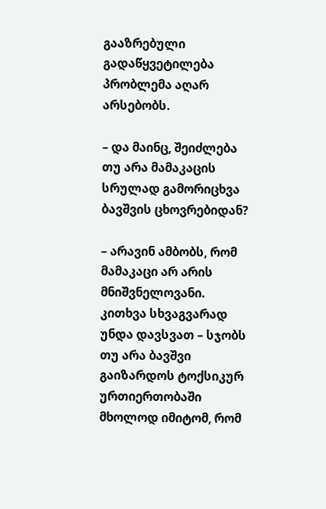გააზრებული გადაწყვეტილება პრობლემა აღარ არსებობს.

– და მაინც, შეიძლება თუ არა მამაკაცის სრულად გამორიცხვა ბავშვის ცხოვრებიდან?

– არავინ ამბობს, რომ მამაკაცი არ არის მნიშვნელოვანი. კითხვა სხვაგვარად უნდა დავსვათ – სჯობს თუ არა ბავშვი გაიზარდოს ტოქსიკურ ურთიერთობაში მხოლოდ იმიტომ, რომ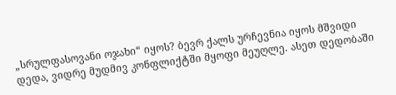„სრულფასოვანი ოჯახი“ იყოს? ბევრ ქალს ურჩევნია იყოს მშვიდი დედა, ვიდრე მუდმივ კონფლიქტში მყოფი მეუღლე. ასეთ დედობაში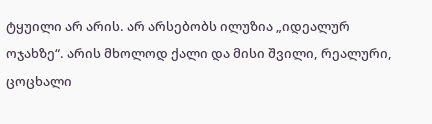ტყუილი არ არის. არ არსებობს ილუზია „იდეალურ ოჯახზე“. არის მხოლოდ ქალი და მისი შვილი, რეალური, ცოცხალი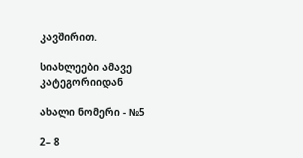კავშირით.

სიახლეები ამავე კატეგორიიდან

ახალი ნომერი - №5

2– 8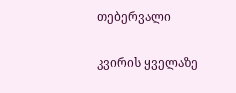თებერვალი

კვირის ყველაზე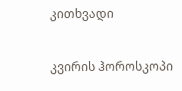კითხვადი

კვირის ჰოროსკოპი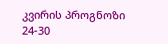კვირის პროგნოზი  24-30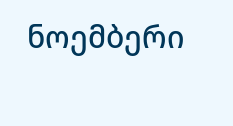ნოემბერი